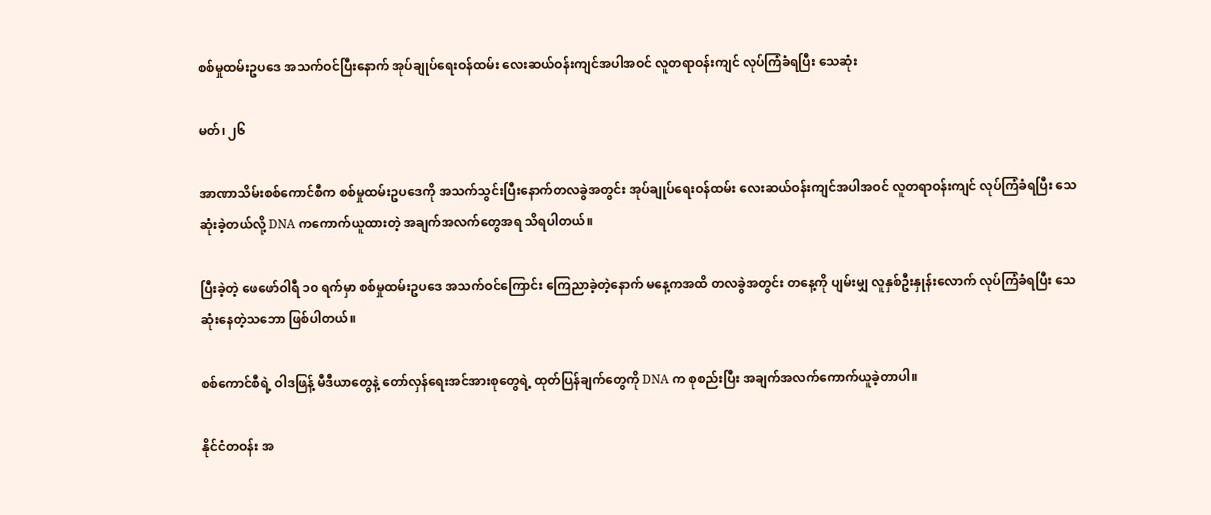စစ်မှုထမ်းဥပဒေ အသက်ဝင်ပြီးနောက် အုပ်ချုပ်ရေးဝန်ထမ်း လေးဆယ်ဝန်းကျင်အပါအဝင် လူတရာဝန်းကျင် လုပ်ကြံခံရပြီး သေဆုံး

မတ်၊ ၂၆

အာဏာသိမ်းစစ်ကောင်စီက စစ်မှုထမ်းဥပဒေကို အသက်သွင်းပြီးနောက်တလခွဲအတွင်း အုပ်ချုပ်ရေးဝန်ထမ်း လေးဆယ်ဝန်းကျင်အပါအဝင် လူတရာဝန်းကျင် လုပ်ကြံခံရပြီး သေဆုံးခဲ့တယ်လို့ DNA ကကောက်ယူထားတဲ့ အချက်အလက်တွေအရ သိရပါတယ်။

ပြီးခဲ့တဲ့ ဖေဖော်ဝါရီ ၁၀ ရက်မှာ စစ်မှုထမ်းဥပဒေ အသက်ဝင်ကြောင်း ကြေညာခဲ့တဲ့နောက် မနေ့ကအထိ တလခွဲအတွင်း တနေ့ကို ပျမ်းမျှ လူနှစ်ဦးနှုန်းလောက် လုပ်ကြံခံရပြီး သေဆုံးနေတဲ့သဘော ဖြစ်ပါတယ်။

စစ်ကောင်စီရဲ့ ဝါဒဖြန့် မီဒီယာတွေနဲ့ တော်လှန်ရေးအင်အားစုတွေရဲ့ ထုတ်ပြန်ချက်တွေကို DNA က စုစည်းပြီး အချက်အလက်ကောက်ယူခဲ့တာပါ။

နိုင်ငံတဝန်း အ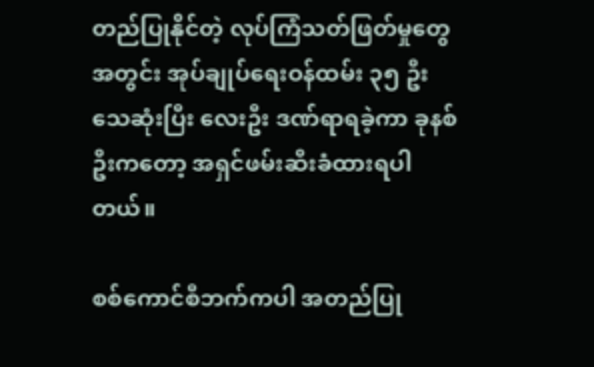တည်ပြုနိုင်တဲ့ လုပ်ကြံသတ်ဖြတ်မှုတွေအတွင်း အုပ်ချုပ်ရေးဝန်ထမ်း ၃၅ ဦး သေဆုံးပြီး လေးဦး ဒဏ်ရာရခဲ့ကာ ခုနစ်ဦးကတော့ အရှင်ဖမ်းဆီးခံထားရပါတယ်။

စစ်ကောင်စီဘက်ကပါ အတည်ပြု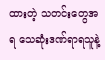ထားတဲ့ သတင်းတွေအရ သေဆုံးဒဏ်ရာရသူနဲ့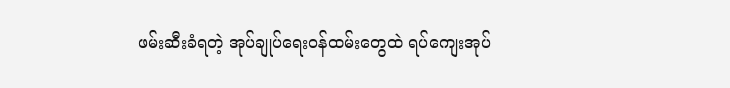ဖမ်းဆီးခံရတဲ့ အုပ်ချုပ်ရေးဝန်ထမ်းတွေထဲ ရပ်ကျေးအုပ်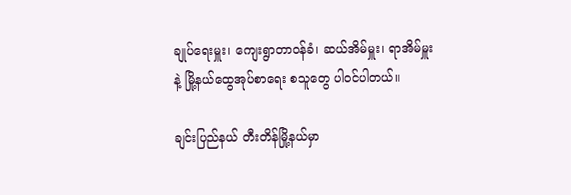ချုပ်ရေးမှူး၊ ကျေးရွာတာဝန်ခံ၊ ဆယ်အိမ်မှူး၊ ရာအိမ်မှူးနဲ့ မြို့နယ်ထွေအုပ်စာရေး စသူတွေ ပါဝင်ပါတယ်။

ချင်းပြည်နယ် တီးတိန်မြို့နယ်မှာ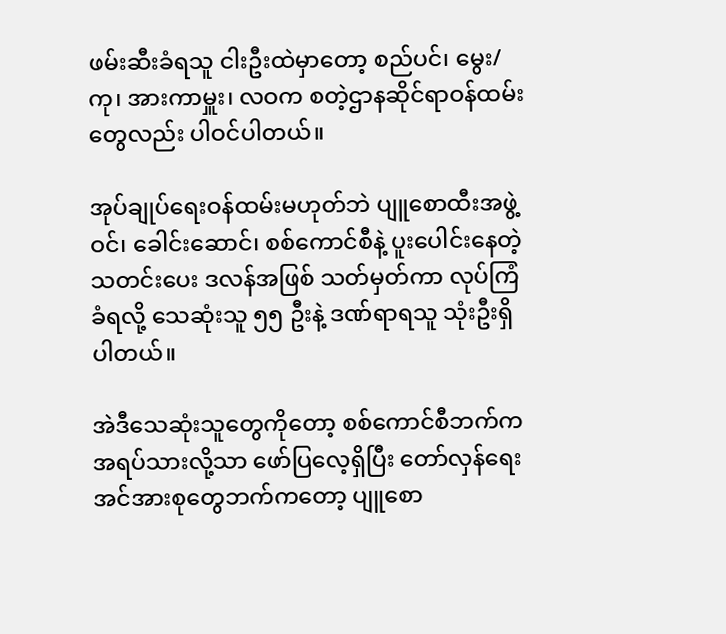ဖမ်းဆီးခံရသူ ငါးဦးထဲမှာတော့ စည်ပင်၊ မွေး/ကု၊ အားကာမှူး၊ လဝက စတဲ့ဌာနဆိုင်ရာဝန်ထမ်းတွေလည်း ပါဝင်ပါတယ်။

အုပ်ချုပ်ရေးဝန်ထမ်းမဟုတ်ဘဲ ပျူစောထီးအဖွဲ့ဝင်၊ ခေါင်းဆောင်၊ စစ်ကောင်စီနဲ့ ပူးပေါင်းနေတဲ့ သတင်းပေး ဒလန်အဖြစ် သတ်မှတ်ကာ လုပ်ကြံခံရလို့ သေဆုံးသူ ၅၅ ဦးနဲ့ ဒဏ်ရာရသူ သုံးဦးရှိပါတယ်။

အဲဒီသေဆုံးသူတွေကိုတော့ စစ်ကောင်စီဘက်က အရပ်သားလို့သာ ဖော်ပြလေ့ရှိပြီး တော်လှန်ရေးအင်အားစုတွေဘက်ကတော့ ပျူစော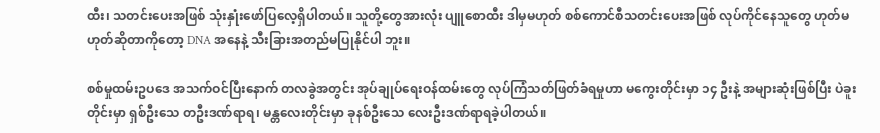ထီး၊ သတင်းပေးအဖြစ် သုံးနှုံးဖော်ပြလေ့ရှိပါတယ်။ သူတို့တွေအားလုံး ပျူစောထီး ဒါမှမဟုတ် စစ်ကောင်စီသတင်းပေးအဖြစ် လုပ်ကိုင်နေသူတွေ ဟုတ်မဟုတ်ဆိုတာကိုတော့ DNA အနေနဲ့ သီးခြားအတည်မပြုနိုင်ပါ ဘူး။

စစ်မှုထမ်းဥပဒေ အသက်ဝင်ပြီးနောက် တလခွဲအတွင်း အုပ်ချုပ်ရေးဝန်ထမ်းတွေ လုပ်ကြံသတ်ဖြတ်ခံရမှုဟာ မကွေးတိုင်းမှာ ၁၄ ဦးနဲ့ အများဆုံးဖြစ်ပြီး ပဲခူးတိုင်းမှာ ရှစ်ဦးသေ တဦးဒဏ်ရာရ၊ မန္တလေးတိုင်းမှာ ခုနစ်ဦးသေ လေးဦးဒဏ်ရာရခဲ့ပါတယ်။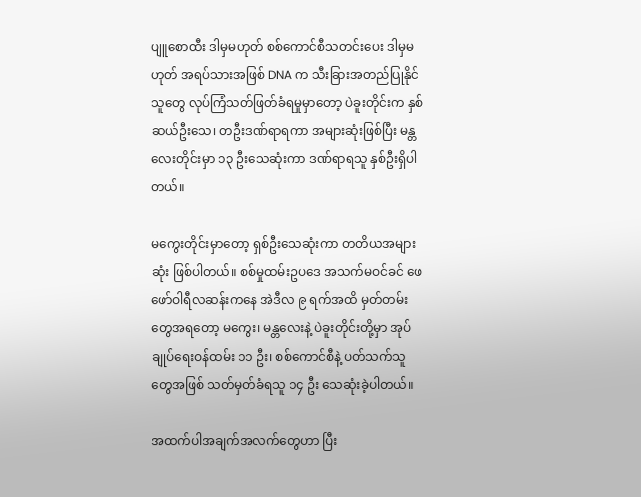ပျူစောထီး ဒါမှမဟုတ် စစ်ကောင်စီသတင်းပေး ဒါမှမဟုတ် အရပ်သားအဖြစ် DNA က သီးခြားအတည်ပြုနိုင်သူတွေ လုပ်ကြံသတ်ဖြတ်ခံရမှုမှာတော့ ပဲခူးတိုင်းက နှစ်ဆယ်ဦးသေ၊ တဦးဒဏ်ရာရကာ အများဆုံးဖြစ်ပြီး မန္တလေးတိုင်းမှာ ၁၃ ဦးသေဆုံးကာ ဒဏ်ရာရသူ နှစ်ဦးရှိပါတယ်။

မကွေးတိုင်းမှာတော့ ရှစ်ဦးသေဆုံးကာ တတိယအများဆုံး ဖြစ်ပါတယ်။ စစ်မှုထမ်းဥပဒေ အသက်မဝင်ခင် ဖေဖော်ဝါရီလဆန်းကနေ အဲဒီလ ၉ ရက်အထိ မှတ်တမ်းတွေအရတော့ မကွေး၊ မန္တလေးနဲ့ ပဲခူးတိုင်းတို့မှာ အုပ်ချုပ်ရေးဝန်ထမ်း ၁၁ ဦး၊ စစ်ကောင်စီနဲ့ ပတ်သက်သူတွေအဖြစ် သတ်မှတ်ခံရသူ ၁၄ ဦး သေဆုံးခဲ့ပါတယ်။

အထက်ပါအချက်အလက်တွေဟာ ပြီး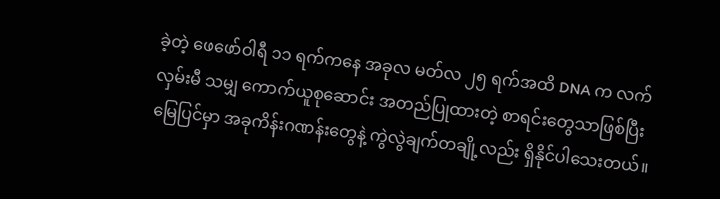ခဲ့တဲ့ ဖေဖော်ဝါရီ ၁၁ ရက်ကနေ အခုလ မတ်လ ၂၅ ရက်အထိ DNA က လက်လှမ်းမီ သမျှ ကောက်ယူစုဆောင်း အတည်ပြုထားတဲ့ စာရင်းတွေသာဖြစ်ပြီး မြေပြင်မှာ အခုကိန်းဂဏန်းတွေနဲ့ ကွဲလွဲချက်တချို့လည်း ရှိနိုင်ပါသေးတယ်။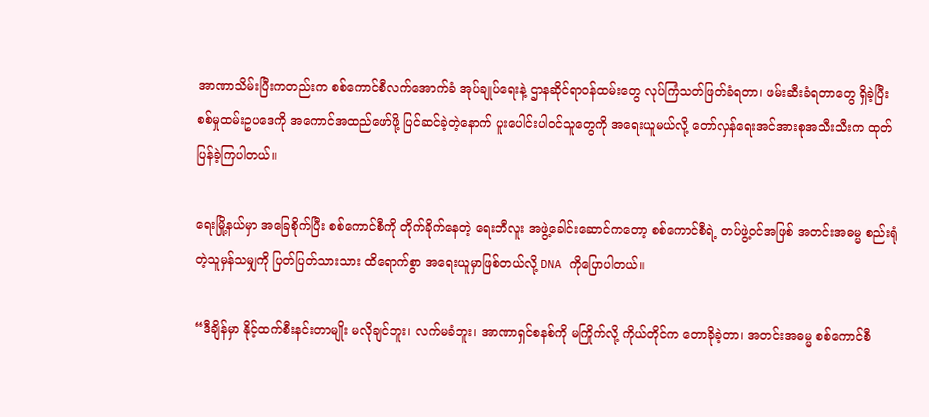အာဏာသိမ်းပြီးကတည်းက စစ်ကောင်စီလက်အောက်ခံ အုပ်ချုပ်ရေးနဲ့ ဌာနဆိုင်ရာဝန်ထမ်းတွေ လုပ်ကြံသတ်ဖြတ်ခံရတာ၊ ဖမ်းဆီးခံရတာတွေ ရှိခဲ့ပြီး စစ်မှုထမ်းဥပဒေကို အကောင်အထည်ဖော်ဖို့ ပြင်ဆင်ခဲ့တဲ့နောက် ပူးပေါင်းပါဝင်သူတွေကို အရေးယူမယ်လို့ တော်လှန်ရေးအင်အားစုအသီးသီးက ထုတ်ပြန်ခဲ့ကြပါတယ်။

ရေးမြို့နယ်မှာ အခြေစိုက်ပြီး စစ်ကောင်စီကို တိုက်ခိုက်နေတဲ့ ရေးဘီလူး အဖွဲ့ခေါင်းဆောင်ကတော့ စစ်ကောင်စီရဲ့ တပ်ဖွဲ့ဝင်အဖြစ် အတင်းအဓမ္မ စည်းရုံတဲ့သူမှန်သမျှကို ပြတ်ပြတ်သားသား ထိရောက်စွာ အရေးယူမှာဖြစ်တယ်လို့ DNA ကိုပြောပါတယ်။

“ဒီချိန်မှာ နိုင့်ထက်စီးနင်းတာမျိုး မလိုချင်ဘူး၊ လက်မခံဘူး၊ အာဏာရှင်စနစ်ကို မကြိုက်လို့ ကိုယ်တိုင်က တောခိုခဲ့တာ၊ အတင်းအဓမ္မ စစ်ကောင်စီ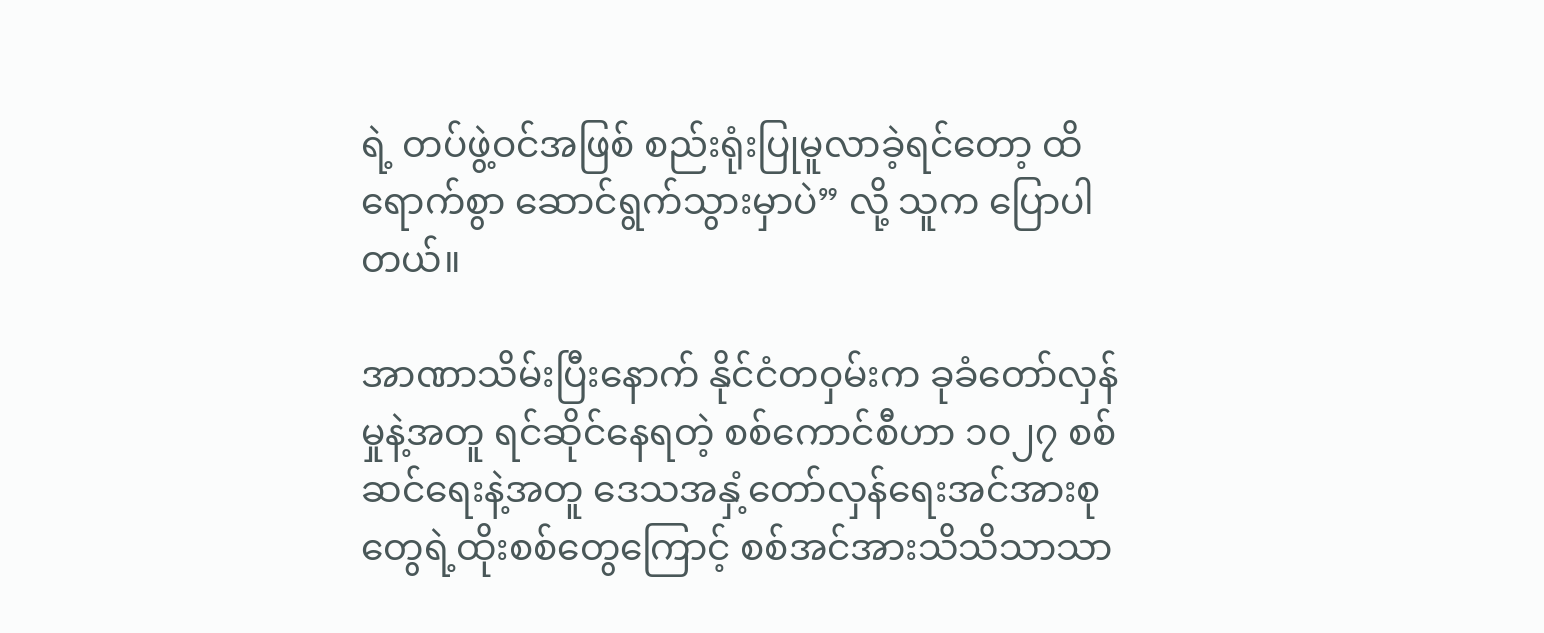ရဲ့ တပ်ဖွဲ့ဝင်အဖြစ် စည်းရုံးပြုမူလာခဲ့ရင်တော့ ထိရောက်စွာ ဆောင်ရွက်သွားမှာပဲ” လို့ သူက ပြောပါတယ်။

အာဏာသိမ်းပြီးနောက် နိုင်ငံတဝှမ်းက ခုခံတော်လှန်မှုနဲ့အတူ ရင်ဆိုင်နေရတဲ့ စစ်ကောင်စီဟာ ၁၀၂၇ စစ်ဆင်ရေးနဲ့အတူ ဒေသအနှံ့တော်လှန်ရေးအင်အားစုတွေရဲ့ထိုးစစ်တွေကြောင့် စစ်အင်အားသိသိသာသာ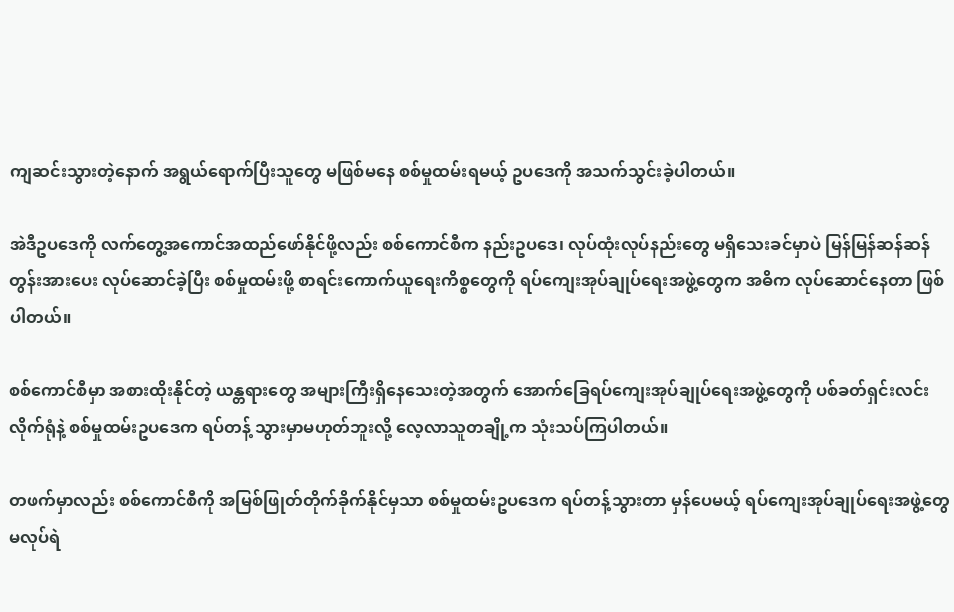ကျဆင်းသွားတဲ့နောက် အရွယ်ရောက်ပြီးသူတွေ မဖြစ်မနေ စစ်မှုထမ်းရမယ့် ဥပဒေကို အသက်သွင်းခဲ့ပါတယ်။

အဲဒီဥပဒေကို လက်တွေ့အကောင်အထည်ဖော်နိုင်ဖို့လည်း စစ်ကောင်စီက နည်းဥပဒေ၊ လုပ်ထုံးလုပ်နည်းတွေ မရှိသေးခင်မှာပဲ မြန်မြန်ဆန်ဆန် တွန်းအားပေး လုပ်ဆောင်ခဲ့ပြီး စစ်မှုထမ်းဖို့ စာရင်းကောက်ယူရေးကိစ္စတွေကို ရပ်ကျေးအုပ်ချုပ်ရေးအဖွဲ့တွေက အဓိက လုပ်ဆောင်နေတာ ဖြစ်ပါတယ်။

စစ်ကောင်စီမှာ အစားထိုးနိုင်တဲ့ ယန္တရားတွေ အများကြီးရှိနေသေးတဲ့အတွက် အောက်ခြေရပ်ကျေးအုပ်ချုပ်ရေးအဖွဲ့တွေကို ပစ်ခတ်ရှင်းလင်းလိုက်ရုံနဲ့ စစ်မှုထမ်းဥပဒေက ရပ်တန့် သွားမှာမဟုတ်ဘူးလို့ လေ့လာသူတချို့က သုံးသပ်ကြပါတယ်။

တဖက်မှာလည်း စစ်ကောင်စီကို အမြစ်ဖြုတ်တိုက်ခိုက်နိုင်မှသာ စစ်မှုထမ်းဥပဒေက ရပ်တန့်သွားတာ မှန်ပေမယ့် ရပ်ကျေးအုပ်ချုပ်ရေးအဖွဲ့တွေ မလုပ်ရဲ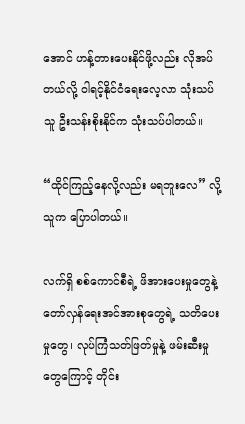အောင် ဟန့်တားပေးနိုင်ဖို့လည်း လိုအပ်တယ်လို့ ဝါရင့်နိုင်ငံရေးလေ့လာ သုံးသပ်သူ ဦးသန်းစိုးနိုင်က သုံးသပ်ပါတယ်။

“ထိုင်ကြည့်နေလို့လည်း မရဘူးလေ” လို့ သူက ပြောပါတယ်။

လက်ရှိ စစ်ကောင်စီရဲ့ ဖိအားပေးမှုတွေနဲ့ တော်လှန်ရေးအင်အားစုတွေရဲ့ သတိပေးမှုတွေ၊ လုပ်ကြံသတ်ဖြတ်မှုနဲ့ ဖမ်းဆီးမှုတွေကြောင့် တိုင်း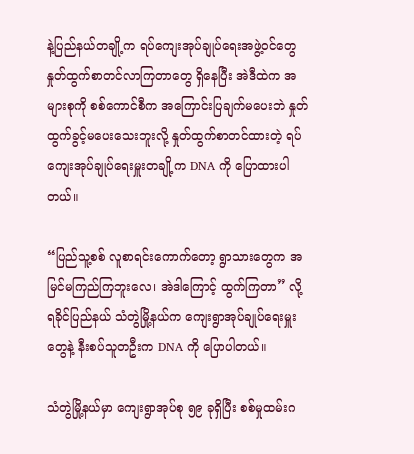နဲ့ပြည်နယ်တချို့က ရပ်ကျေးအုပ်ချုပ်ရေးအဖွဲ့ဝင်တွေ နှုတ်ထွက်စာတင်လာကြတာတွေ ရှိနေပြီး အဲဒီထဲက အများစုကို စစ်ကောင်စီက အကြောင်းပြချက်မပေးဘဲ နှုတ်ထွက်ခွင့်မပေးသေးဘူးလို့ နှုတ်ထွက်စာတင်ထားတဲ့ ရပ်ကျေးအုပ်ချုပ်ရေးမှူးတချို့က DNA ကို ပြောထားပါတယ်။

“ပြည်သူ့စစ် လူစာရင်းကောက်တော့ ရွာသားတွေက အမြင်မကြည်ကြဘူးလေ၊ အဲဒါကြောင့် ထွက်ကြတာ” လို့ ရခိုင်ပြည်နယ် သံတွဲမြို့နယ်က ကျေးရွာအုပ်ချုပ်ရေးမှူးတွေနဲ့ နီးစပ်သူတဦးက DNA ကို ပြောပါတယ်။

သံတွဲမြို့နယ်မှာ ကျေးရွာအုပ်စု ၅၉ ခုရှိပြီး စစ်မှုထမ်းဂ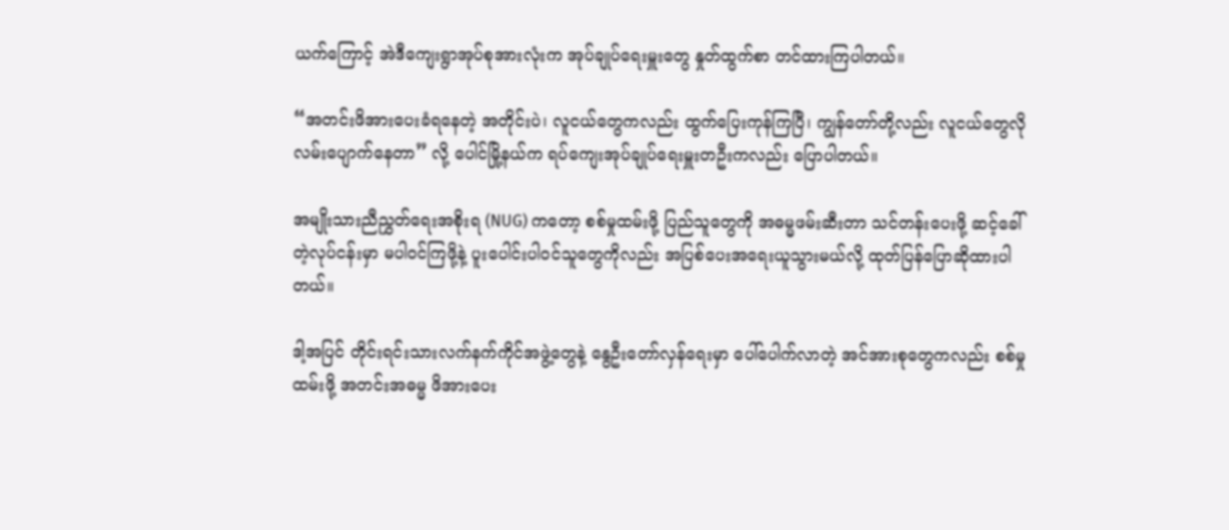ယက်ကြောင့် အဲဒီကျေးရွာအုပ်စုအားလုံးက အုပ်ချုပ်ရေးမှူးတွေ နှုတ်ထွက်စာ တင်ထားကြပါတယ်။

“အတင်းဖိအားပေးခံရနေတဲ့ အတိုင်းပဲ၊ လူငယ်တွေကလည်း ထွက်ပြေးကုန်ကြပြီ၊ ကျွန်တော်တို့လည်း လူငယ်တွေလို လမ်းပျောက်နေတာ” လို့ ပေါင်မြို့နယ်က ရပ်ကျေးအုပ်ချုပ်ရေးမှူးတဦးကလည်း ပြောပါတယ်။

အမျိုးသားညီညွှတ်ရေးအစိုးရ (NUG) ကတော့ စစ်မှုထမ်းဖို့ ပြည်သူတွေကို အဓမ္မဖမ်းဆီးတာ သင်တန်းပေးဖို့ ဆင့်ခေါ်တဲ့လုပ်ငန်းမှာ မပါဝင်ကြဖို့နဲ့ ပူးပေါင်းပါဝင်သူတွေကိုလည်း အပြစ်ပေးအရေးယူသွားမယ်လို့ ထုတ်ပြန်ပြောဆိုထားပါတယ်။

ဒါ့အပြင် တိုင်းရင်းသားလက်နက်ကိုင်အဖွဲ့တွေနဲ့ နွေဦးတော်လှန်ရေးမှာ ပေါ်ပေါက်လာတဲ့ အင်အားစုတွေကလည်း စစ်မှုထမ်းဖို့ အတင်းအဓမ္မ ဖိအားပေး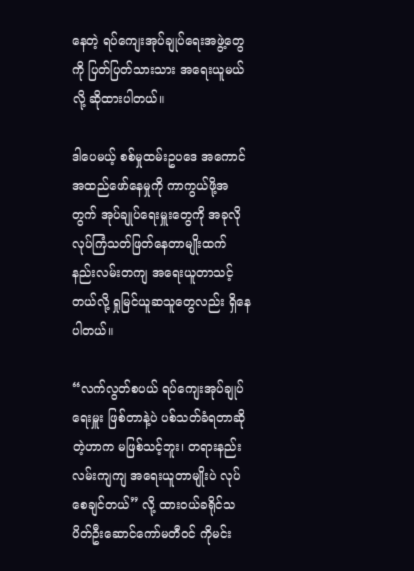နေတဲ့ ရပ်ကျေးအုပ်ချုပ်ရေးအဖွဲ့တွေကို ပြတ်ပြတ်သားသား အရေးယူမယ်လို့ ဆိုထားပါတယ်။

ဒါပေမယ့် စစ်မှုထမ်းဥပဒေ အကောင်အထည်ဖော်နေမှုကို ကာကွယ်ဖို့အတွက် အုပ်ချုပ်ရေးမှူးတွေကို အခုလို လုပ်ကြံသတ်ဖြတ်နေတာမျိုးထက် နည်းလမ်းတကျ အရေးယူတာသင့်တယ်လို့ ရှုမြင်ယူဆသူတွေလည်း ရှိနေပါတယ်။

“လက်လွတ်စပယ် ရပ်ကျေးအုပ်ချုပ်ရေးမှူး ဖြစ်တာနဲ့ပဲ ပစ်သတ်ခံရတာဆိုတဲ့ဟာက မဖြစ်သင့်ဘူး၊ တရားနည်းလမ်းကျကျ အရေးယူတာမျိုးပဲ လုပ်စေချင်တယ်” လို့ ထားဝယ်ခရိုင်သပိတ်ဦးဆောင်ကော်မတီဝင် ကိုမင်း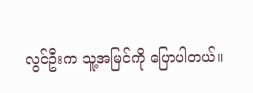လွင်ဦးက သူ့အမြင်ကို ပြောပါတယ်။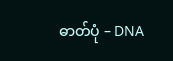ဓာတ်ပုံ – DNA